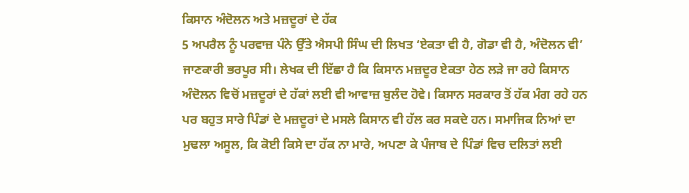ਕਿਸਾਨ ਅੰਦੋਲਨ ਅਤੇ ਮਜ਼ਦੂਰਾਂ ਦੇ ਹੱਕ
5 ਅਪਰੈਲ ਨੂੰ ਪਰਵਾਜ਼ ਪੰਨੇ ਉੱਤੇ ਐਸਪੀ ਸਿੰਘ ਦੀ ਲਿਖਤ ‘ਏਕਤਾ ਵੀ ਹੈ, ਗੋਡਾ ਵੀ ਹੈ, ਅੰਦੋਲਨ ਵੀ’ ਜਾਣਕਾਰੀ ਭਰਪੂਰ ਸੀ। ਲੇਖਕ ਦੀ ਇੱਛਾ ਹੈ ਕਿ ਕਿਸਾਨ ਮਜ਼ਦੂਰ ਏਕਤਾ ਹੇਠ ਲੜੇ ਜਾ ਰਹੇ ਕਿਸਾਨ ਅੰਦੋਲਨ ਵਿਚੋਂ ਮਜ਼ਦੂਰਾਂ ਦੇ ਹੱਕਾਂ ਲਈ ਵੀ ਆਵਾਜ਼ ਬੁਲੰਦ ਹੋਵੇ। ਕਿਸਾਨ ਸਰਕਾਰ ਤੋਂ ਹੱਕ ਮੰਗ ਰਹੇ ਹਨ ਪਰ ਬਹੁਤ ਸਾਰੇ ਪਿੰਡਾਂ ਦੇ ਮਜ਼ਦੂਰਾਂ ਦੇ ਮਸਲੇ ਕਿਸਾਨ ਵੀ ਹੱਲ ਕਰ ਸਕਦੇ ਹਨ। ਸਮਾਜਿਕ ਨਿਆਂ ਦਾ ਮੁਢਲਾ ਅਸੂਲ, ਕਿ ਕੋਈ ਕਿਸੇ ਦਾ ਹੱਕ ਨਾ ਮਾਰੇ, ਅਪਣਾ ਕੇ ਪੰਜਾਬ ਦੇ ਪਿੰਡਾਂ ਵਿਚ ਦਲਿਤਾਂ ਲਈ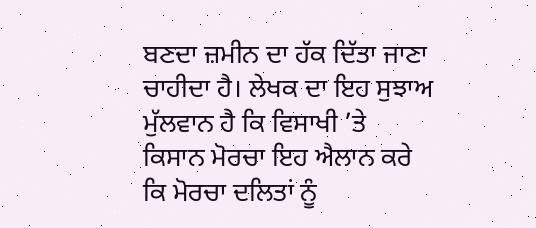ਬਣਦਾ ਜ਼ਮੀਨ ਦਾ ਹੱਕ ਦਿੱਤਾ ਜਾਣਾ ਚਾਹੀਦਾ ਹੈ। ਲੇਖਕ ਦਾ ਇਹ ਸੁਝਾਅ ਮੁੱਲਵਾਨ ਹੈ ਕਿ ਵਿਸਾਖੀ ’ਤੇ ਕਿਸਾਨ ਮੋਰਚਾ ਇਹ ਐਲਾਨ ਕਰੇ ਕਿ ਮੋਰਚਾ ਦਲਿਤਾਂ ਨੂੰ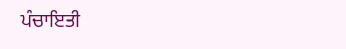ਪੰਚਾਇਤੀ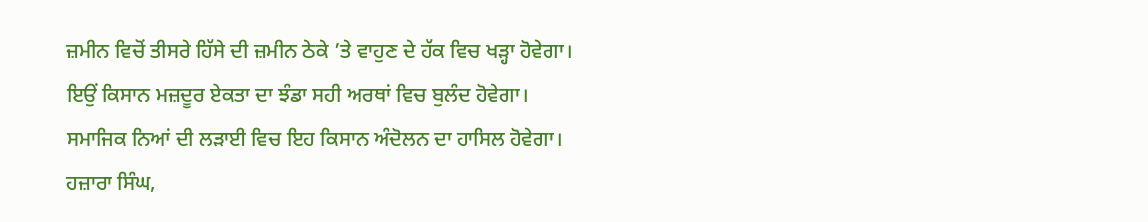ਜ਼ਮੀਨ ਵਿਚੋਂ ਤੀਸਰੇ ਹਿੱਸੇ ਦੀ ਜ਼ਮੀਨ ਠੇਕੇ ’ਤੇ ਵਾਹੁਣ ਦੇ ਹੱਕ ਵਿਚ ਖੜ੍ਹਾ ਹੋਵੇਗਾ। ਇਉਂ ਕਿਸਾਨ ਮਜ਼ਦੂਰ ਏਕਤਾ ਦਾ ਝੰਡਾ ਸਹੀ ਅਰਥਾਂ ਵਿਚ ਬੁਲੰਦ ਹੋਵੇਗਾ। ਸਮਾਜਿਕ ਨਿਆਂ ਦੀ ਲੜਾਈ ਵਿਚ ਇਹ ਕਿਸਾਨ ਅੰਦੋਲਨ ਦਾ ਹਾਸਿਲ ਹੋਵੇਗਾ।
ਹਜ਼ਾਰਾ ਸਿੰਘ,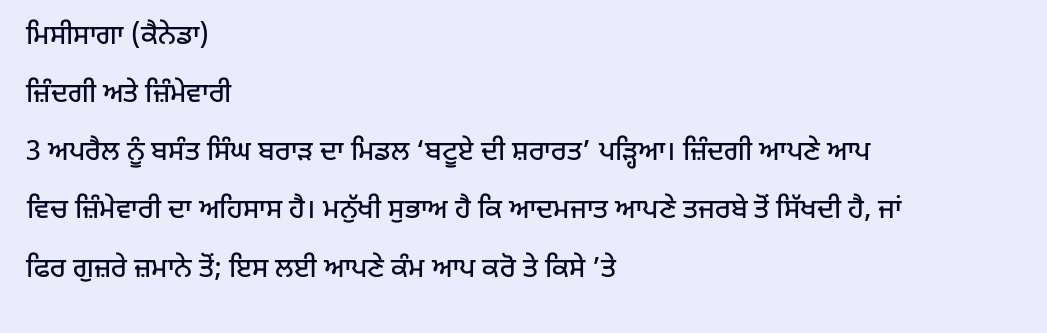ਮਿਸੀਸਾਗਾ (ਕੈਨੇਡਾ)
ਜ਼ਿੰਦਗੀ ਅਤੇ ਜ਼ਿੰਮੇਵਾਰੀ
3 ਅਪਰੈਲ ਨੂੰ ਬਸੰਤ ਸਿੰਘ ਬਰਾੜ ਦਾ ਮਿਡਲ ‘ਬਟੂਏ ਦੀ ਸ਼ਰਾਰਤ’ ਪੜ੍ਹਿਆ। ਜ਼ਿੰਦਗੀ ਆਪਣੇ ਆਪ ਵਿਚ ਜ਼ਿੰਮੇਵਾਰੀ ਦਾ ਅਹਿਸਾਸ ਹੈ। ਮਨੁੱਖੀ ਸੁਭਾਅ ਹੈ ਕਿ ਆਦਮਜਾਤ ਆਪਣੇ ਤਜਰਬੇ ਤੋਂ ਸਿੱਖਦੀ ਹੈ, ਜਾਂ ਫਿਰ ਗੁਜ਼ਰੇ ਜ਼ਮਾਨੇ ਤੋਂ; ਇਸ ਲਈ ਆਪਣੇ ਕੰਮ ਆਪ ਕਰੋ ਤੇ ਕਿਸੇ ’ਤੇ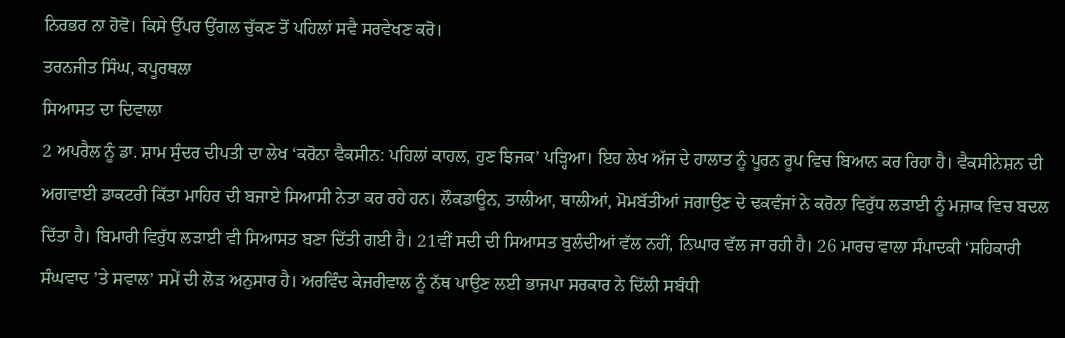ਨਿਰਭਰ ਨਾ ਹੋਵੋ। ਕਿਸੇ ਉੱਪਰ ਉਂਗਲ ਚੁੱਕਣ ਤੋਂ ਪਹਿਲਾਂ ਸਵੈ ਸਰਵੇਖਣ ਕਰੋ।
ਤਰਨਜੀਤ ਸਿੰਘ, ਕਪੂਰਥਲਾ
ਸਿਆਸਤ ਦਾ ਦਿਵਾਲਾ
2 ਅਪਰੈਲ ਨੂੰ ਡਾ. ਸ਼ਾਮ ਸੁੰਦਰ ਦੀਪਤੀ ਦਾ ਲੇਖ ‘ਕਰੋਨਾ ਵੈਕਸੀਨ: ਪਹਿਲਾਂ ਕਾਹਲ, ਹੁਣ ਝਿਜਕ’ ਪੜ੍ਹਿਆ। ਇਹ ਲੇਖ ਅੱਜ ਦੇ ਹਾਲਾਤ ਨੂੰ ਪੂਰਨ ਰੂਪ ਵਿਚ ਬਿਆਨ ਕਰ ਰਿਹਾ ਹੈ। ਵੈਕਸੀਨੇਸ਼ਨ ਦੀ ਅਗਵਾਈ ਡਾਕਟਰੀ ਕਿੱਤਾ ਮਾਹਿਰ ਦੀ ਬਜਾਏ ਸਿਆਸੀ ਨੇਤਾ ਕਰ ਰਹੇ ਹਨ। ਲੌਕਡਾਊਨ, ਤਾਲੀਆ, ਥਾਲੀਆਂ, ਮੋਮਬੱਤੀਆਂ ਜਗਾਉਣ ਦੇ ਢਕਵੰਜਾਂ ਨੇ ਕਰੋਨਾ ਵਿਰੁੱਧ ਲੜਾਈ ਨੂੰ ਮਜ਼ਾਕ ਵਿਚ ਬਦਲ ਦਿੱਤਾ ਹੈ। ਬਿਮਾਰੀ ਵਿਰੁੱਧ ਲੜਾਈ ਵੀ ਸਿਆਸਤ ਬਣਾ ਦਿੱਤੀ ਗਈ ਹੈ। 21ਵੀਂ ਸਦੀ ਦੀ ਸਿਆਸਤ ਬੁਲੰਦੀਆਂ ਵੱਲ ਨਹੀਂ, ਨਿਘਾਰ ਵੱਲ ਜਾ ਰਹੀ ਹੈ। 26 ਮਾਰਚ ਵਾਲਾ ਸੰਪਾਦਕੀ ‘ਸਹਿਕਾਰੀ ਸੰਘਵਾਦ ’ਤੇ ਸਵਾਲ’ ਸਮੇਂ ਦੀ ਲੋੜ ਅਨੁਸਾਰ ਹੈ। ਅਰਵਿੰਦ ਕੇਜਰੀਵਾਲ ਨੂੰ ਨੱਥ ਪਾਉਣ ਲਈ ਭਾਜਪਾ ਸਰਕਾਰ ਨੇ ਦਿੱਲੀ ਸਬੰਧੀ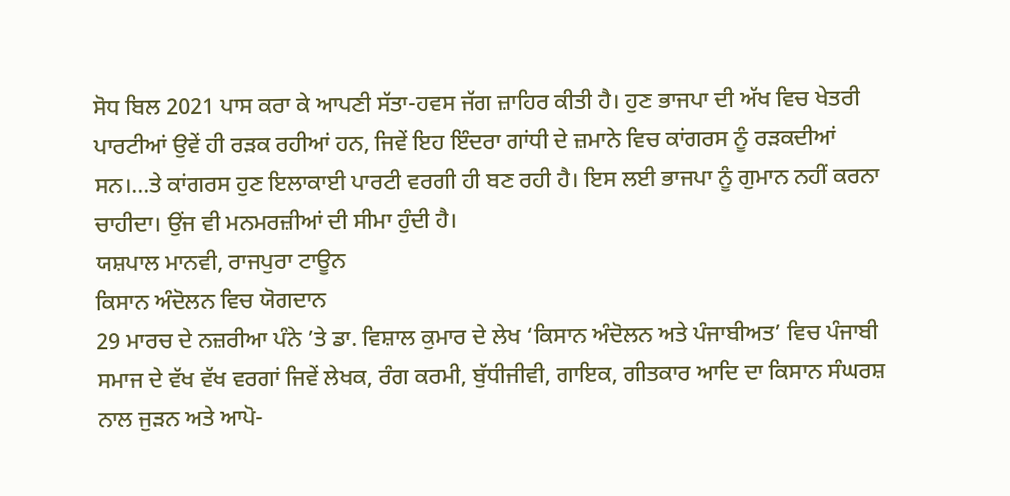ਸੋਧ ਬਿਲ 2021 ਪਾਸ ਕਰਾ ਕੇ ਆਪਣੀ ਸੱਤਾ-ਹਵਸ ਜੱਗ ਜ਼ਾਹਿਰ ਕੀਤੀ ਹੈ। ਹੁਣ ਭਾਜਪਾ ਦੀ ਅੱਖ ਵਿਚ ਖੇਤਰੀ ਪਾਰਟੀਆਂ ਉਵੇਂ ਹੀ ਰੜਕ ਰਹੀਆਂ ਹਨ, ਜਿਵੇਂ ਇਹ ਇੰਦਰਾ ਗਾਂਧੀ ਦੇ ਜ਼ਮਾਨੇ ਵਿਚ ਕਾਂਗਰਸ ਨੂੰ ਰੜਕਦੀਆਂ ਸਨ।…ਤੇ ਕਾਂਗਰਸ ਹੁਣ ਇਲਾਕਾਈ ਪਾਰਟੀ ਵਰਗੀ ਹੀ ਬਣ ਰਹੀ ਹੈ। ਇਸ ਲਈ ਭਾਜਪਾ ਨੂੰ ਗੁਮਾਨ ਨਹੀਂ ਕਰਨਾ ਚਾਹੀਦਾ। ਉਂਜ ਵੀ ਮਨਮਰਜ਼ੀਆਂ ਦੀ ਸੀਮਾ ਹੁੰਦੀ ਹੈ।
ਯਸ਼ਪਾਲ ਮਾਨਵੀ, ਰਾਜਪੁਰਾ ਟਾਊਨ
ਕਿਸਾਨ ਅੰਦੋਲਨ ਵਿਚ ਯੋਗਦਾਨ
29 ਮਾਰਚ ਦੇ ਨਜ਼ਰੀਆ ਪੰਨੇ ’ਤੇ ਡਾ. ਵਿਸ਼ਾਲ ਕੁਮਾਰ ਦੇ ਲੇਖ ‘ਕਿਸਾਨ ਅੰਦੋਲਨ ਅਤੇ ਪੰਜਾਬੀਅਤ’ ਵਿਚ ਪੰਜਾਬੀ ਸਮਾਜ ਦੇ ਵੱਖ ਵੱਖ ਵਰਗਾਂ ਜਿਵੇਂ ਲੇਖਕ, ਰੰਗ ਕਰਮੀ, ਬੁੱਧੀਜੀਵੀ, ਗਾਇਕ, ਗੀਤਕਾਰ ਆਦਿ ਦਾ ਕਿਸਾਨ ਸੰਘਰਸ਼ ਨਾਲ ਜੁੜਨ ਅਤੇ ਆਪੋ-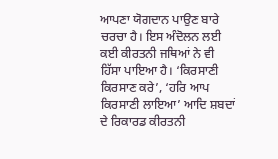ਆਪਣਾ ਯੋਗਦਾਨ ਪਾਉਣ ਬਾਰੇ ਚਰਚਾ ਹੈ। ਇਸ ਅੰਦੋਲਨ ਲਈ ਕਈ ਕੀਰਤਨੀ ਜਥਿਆਂ ਨੇ ਵੀ ਹਿੱਸਾ ਪਾਇਆ ਹੈ। ‘ਕਿਰਸਾਣੀ ਕਿਰਸਾਣ ਕਰੇ’, ‘ਹਰਿ ਆਪ ਕਿਰਸਾਣੀ ਲਾਇਆ’ ਆਦਿ ਸ਼ਬਦਾਂ ਦੇ ਰਿਕਾਰਡ ਕੀਰਤਨੀ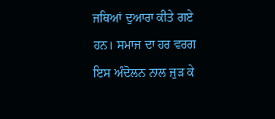ਜਥਿਆਂ ਦੁਆਰਾ ਕੀਤੇ ਗਏ ਹਨ। ਸਮਾਜ ਦਾ ਹਰ ਵਰਗ ਇਸ ਅੰਦੋਲਨ ਨਾਲ ਜੁੜ ਕੇ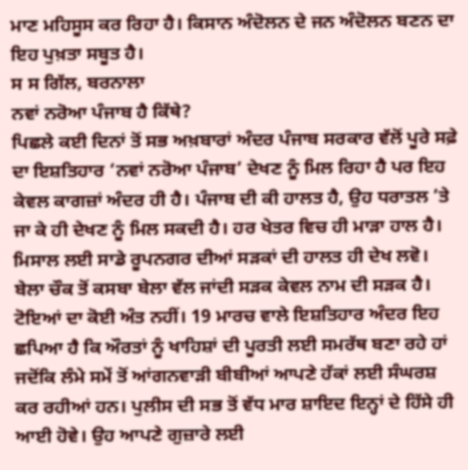ਮਾਣ ਮਹਿਸੂਸ ਕਰ ਰਿਹਾ ਹੈ। ਕਿਸਾਨ ਅੰਦੋਲਨ ਦੇ ਜਨ ਅੰਦੋਲਨ ਬਣਨ ਦਾ ਇਹ ਪੁਖ਼ਤਾ ਸਬੂਤ ਹੈ।
ਸ ਸ ਗਿੱਲ, ਬਰਨਾਲਾ
ਨਵਾਂ ਨਰੋਆ ਪੰਜਾਬ ਹੈ ਕਿੱਥੇ?
ਪਿਛਲੇ ਕਈ ਦਿਨਾਂ ਤੋਂ ਸਭ ਅਖ਼ਬਾਰਾਂ ਅੰਦਰ ਪੰਜਾਬ ਸਰਕਾਰ ਵੱਲੋਂ ਪੂਰੇ ਸਫ਼ੇ ਦਾ ਇਸ਼ਤਿਹਾਰ ‘ਨਵਾਂ ਨਰੋਆ ਪੰਜਾਬ’ ਦੇਖਣ ਨੂੰ ਮਿਲ ਰਿਹਾ ਹੈ ਪਰ ਇਹ ਕੇਵਲ ਕਾਗਜ਼ਾਂ ਅੰਦਰ ਹੀ ਹੈ। ਪੰਜਾਬ ਦੀ ਕੀ ਹਾਲਤ ਹੈ, ਉਹ ਧਰਾਤਲ ’ਤੇ ਜਾ ਕੇ ਹੀ ਦੇਖਣ ਨੂੰ ਮਿਲ ਸਕਦੀ ਹੈ। ਹਰ ਖੇਤਰ ਵਿਚ ਹੀ ਮਾੜਾ ਹਾਲ ਹੈ। ਮਿਸਾਲ ਲਈ ਸਾਡੇ ਰੂਪਨਗਰ ਦੀਆਂ ਸੜਕਾਂ ਦੀ ਹਾਲਤ ਹੀ ਦੇਖ ਲਵੋ। ਬੇਲਾ ਚੌਕ ਤੋਂ ਕਸਬਾ ਬੇਲਾ ਵੱਲ ਜਾਂਦੀ ਸੜਕ ਕੇਵਲ ਨਾਮ ਦੀ ਸੜਕ ਹੈ। ਟੋਇਆਂ ਦਾ ਕੋਈ ਅੰਤ ਨਹੀਂ। 19 ਮਾਰਚ ਵਾਲੇ ਇਸ਼ਤਿਹਾਰ ਅੰਦਰ ਇਹ ਛਪਿਆ ਹੈ ਕਿ ਔਰਤਾਂ ਨੂੰ ਖਾਹਿਸ਼ਾਂ ਦੀ ਪੂਰਤੀ ਲਈ ਸਮਰੱਥ ਬਣਾ ਰਹੇ ਹਾਂ ਜਦੋਂਕਿ ਲੰਮੇ ਸਮੇਂ ਤੋਂ ਆਂਗਨਵਾੜੀ ਬੀਬੀਆਂ ਆਪਣੇ ਹੱਕਾਂ ਲਈ ਸੰਘਰਸ਼ ਕਰ ਰਹੀਆਂ ਹਨ। ਪੁਲੀਸ ਦੀ ਸਭ ਤੋਂ ਵੱਧ ਮਾਰ ਸ਼ਾਇਦ ਇਨ੍ਹਾਂ ਦੇ ਹਿੱਸੇ ਹੀ ਆਈ ਹੋਵੇ। ਉਹ ਆਪਣੇ ਗੁਜ਼ਾਰੇ ਲਈ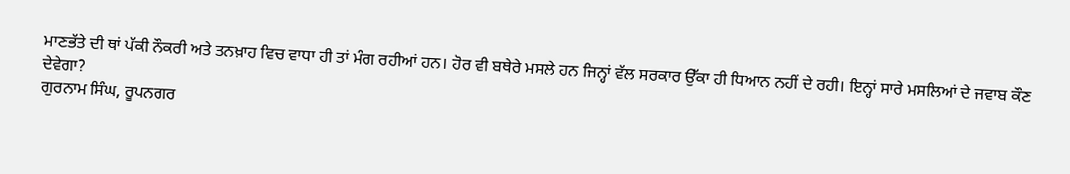ਮਾਣਭੱਤੇ ਦੀ ਥਾਂ ਪੱਕੀ ਨੌਕਰੀ ਅਤੇ ਤਨਖ਼ਾਹ ਵਿਚ ਵਾਧਾ ਹੀ ਤਾਂ ਮੰਗ ਰਹੀਆਂ ਹਨ। ਹੋਰ ਵੀ ਬਥੇਰੇ ਮਸਲੇ ਹਨ ਜਿਨ੍ਹਾਂ ਵੱਲ ਸਰਕਾਰ ਉੱਕਾ ਹੀ ਧਿਆਨ ਨਹੀਂ ਦੇ ਰਹੀ। ਇਨ੍ਹਾਂ ਸਾਰੇ ਮਸਲਿਆਂ ਦੇ ਜਵਾਬ ਕੌਣ ਦੇਵੇਗਾ?
ਗੁਰਨਾਮ ਸਿੰਘ, ਰੂਪਨਗਰ